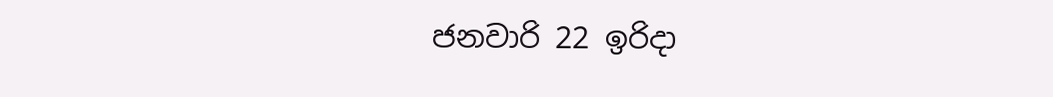ජනවාරි 22 ඉරිදා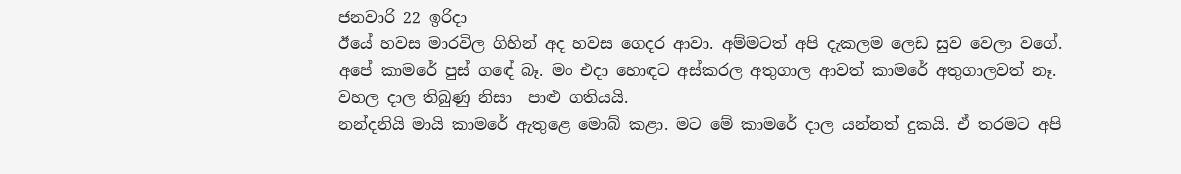ජනවාරි 22 ඉරිදා
ඊයේ හවස මාරවිල ගිහින් අද හවස ගෙදර ආවා. අම්මටත් අපි දැකලම ලෙඩ සුව වෙලා වගේ. අපේ කාමරේ පුස් ගඳේ බෑ. මං එදා හොඳට අස්කරල අතුගාල ආවත් කාමරේ අතුගාලවත් නෑ.  වහල දාල තිබුණු නිසා  පාළු ගතියයි.
නන්දනියි මායි කාමරේ ඇතුළෙ මොබ් කළා. මට මේ කාමරේ දාල යන්නත් දුකයි. ඒ තරමට අපි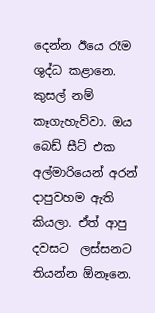දෙන්න ඊයෙ රෑම ශුද්ධ කළානෙ.
කුසල් නම් කෑගැහැව්වා. ඔය බෙඩ් සීට් එක අල්මාරියෙන් අරන් දාපුවහම ඇති කියලා. ඒත් ආපු දවසට  ලස්සනට තියන්න ඕනෑනෙ.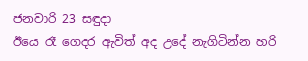ජනවාරි 23 සඳුදා
ඊයෙ රෑ ගෙදර ඇවිත් අද උදේ නැගිටින්න හරි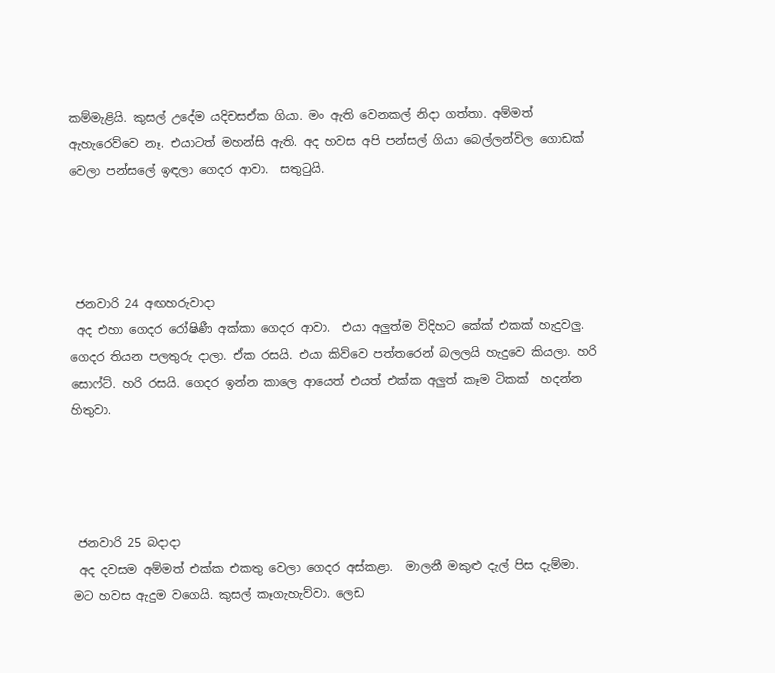කම්මැළියි. කුසල් උදේම යදිචසඒක ගියා. මං ඇති වෙනකල් නිදා ගත්තා. අම්මත් ඇහැරෙව්වෙ නෑ. එයාටත් මහන්සි ඇති. අද හවස අපි පන්සල් ගියා බෙල්ලන්විල ගොඩක් වෙලා පන්සලේ ඉඳලා ගෙදර ආවා.  සතුටුයි.




 ජනවාරි 24 අඟහරුවාදා
 අද එහා ගෙදර රෝෂිණී අක්කා ගෙදර ආවා.  එයා අලුත්ම විදිහට කේක් එකක් හැදුවලු. ගෙදර තියන පලතුරු දාලා. ඒක රසයි. එයා කිව්වෙ පත්තරෙන් බලලයි හැදුවෙ කියලා. හරි සොෆ්ට්. හරි රසයි. ගෙදර ඉන්න කාලෙ ආයෙත් එයත් එක්ක අලුත් කෑම ටිකක්  හදන්න හිතුවා.




 ජනවාරි 25 බදාදා
 අද දවසම අම්මත් එක්ක එකතු වෙලා ගෙදර අස්කළා.  මාලනී මකුළු දැල් පිස දැම්මා. මට හවස ඇදුම වගෙයි. කුසල් කෑගැහැව්වා. ලෙඩ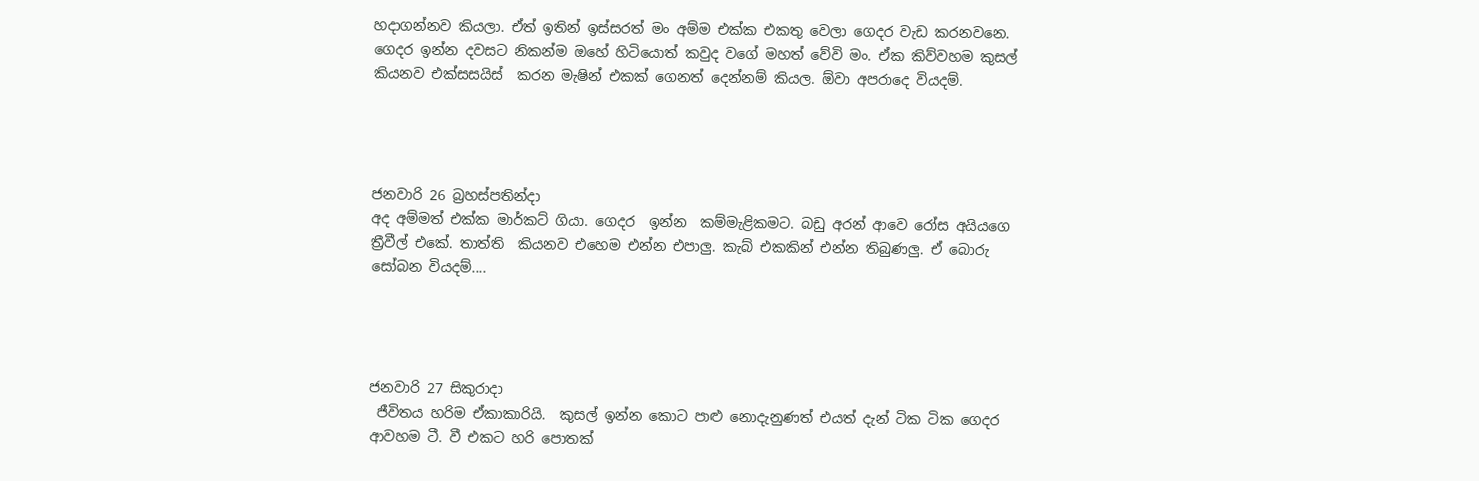හදාගන්නව කියලා. ඒත් ඉතින් ඉස්සරත් මං අම්ම එක්ක එකතු වෙලා ගෙදර වැඩ කරනවනෙ. ගෙදර ඉන්න දවසට නිකන්ම ඔහේ හිටියොත් කවුද වගේ මහත් වේවි මං. ඒක කිව්වහම කුසල් කියනව එක්සසයිස්  කරන මැෂින් එකක් ගෙනත් දෙන්නම් කියල. ඕවා අපරාදෙ වියදම්.




ජනවාරි 26 බ්‍රහස්පතින්දා
අද අම්මත් එක්ක මාර්කට් ගියා. ගෙදර  ඉන්න  කම්මැළිකමට. බඩු අරන් ආවෙ රෝස අයියගෙ ත්‍රීවීල් එකේ. තාත්ති  කියනව එහෙම එන්න එපාලු. කැබ් එකකින් එන්න තිබුණලු. ඒ බොරු සෝබන වියදම්....




ජනවාරි 27 සිකුරාදා
 ජීවිතය හරිම ඒකාකාරියි.  කුසල් ඉන්න කොට පාළු නොදැනුණත් එයත් දැන් ටික ටික ගෙදර ආවහම ටී. වී එකට හරි පොතක්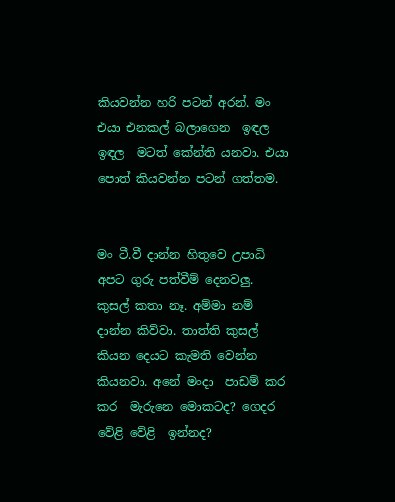කියවන්න හරි පටන් අරන්. මං එයා එනකල් බලාගෙන  ඉඳල ඉඳල  මටත් කේන්ති යනවා. එයා පොත් කියවන්න පටන් ගත්තම.


මං ටී.වී දාන්න හිතුවෙ උපාධි අපට ගුරු පත්වීම් දෙනවලු. කුසල් කතා නෑ. අම්මා නම් දාන්න කිව්වා. තාත්ති කුසල් කියන දෙයට කැමති වෙන්න  කියනවා. අනේ මංදා  පාඩම් කර කර  මැරුනෙ මොකටද? ගෙදර වේළි වේළි  ඉන්නද?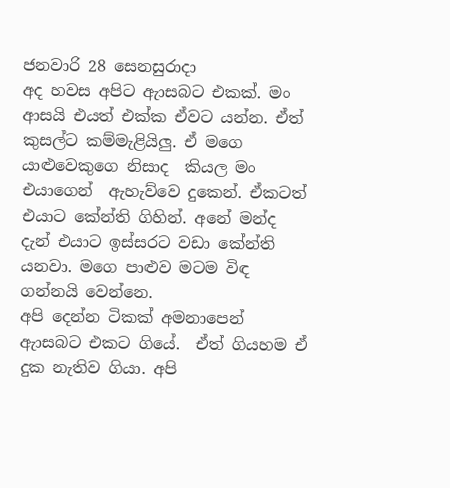ජනවාරි 28 සෙනසුරාදා
අද හවස අපිට ඇාසබට එකක්. මං ආසයි එයත් එක්ක ඒවට යන්න. ඒත් කුසල්ට කම්මැළියිලු. ඒ මගෙ යාළුවෙකුගෙ නිසාද  කියල මං එයාගෙන්  ඇහැව්වෙ දුකෙන්. ඒකටත් එයාට කේන්ති ගිහින්. අනේ මන්ද දැන් එයාට ඉස්සරට වඩා කේන්ති යනවා. මගෙ පාළුව මටම විඳ ගන්නයි වෙන්නෙ.
අපි දෙන්න ටිකක් අමනාපෙන් ඇාසබට එකට ගියේ.  ඒත් ගියහම ඒ දුක නැතිව ගියා. අපි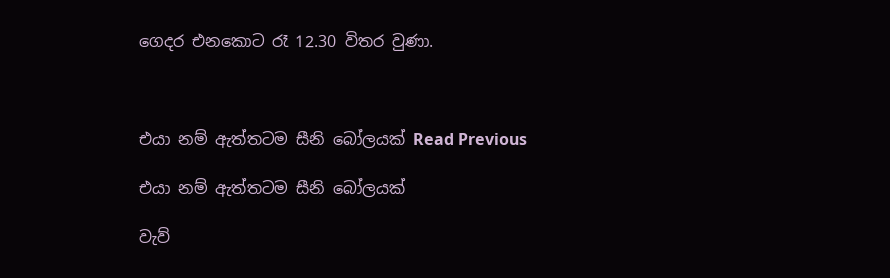ගෙදර එනකොට රෑ 12.30 විතර වුණා.



එයා නම් ඇත්තටම සීනි බෝලයක් Read Previous

එයා නම් ඇත්තටම සීනි බෝලයක්

වැව්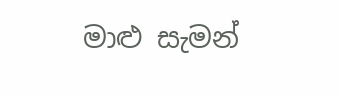මාළු සැමන්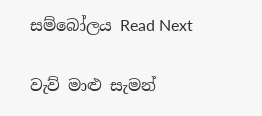සම්බෝලය Read Next

වැව් මාළු සැමන්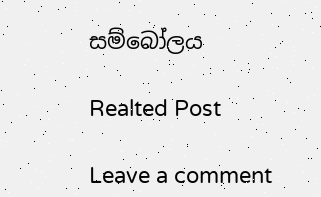සම්බෝලය

Realted Post

Leave a comment